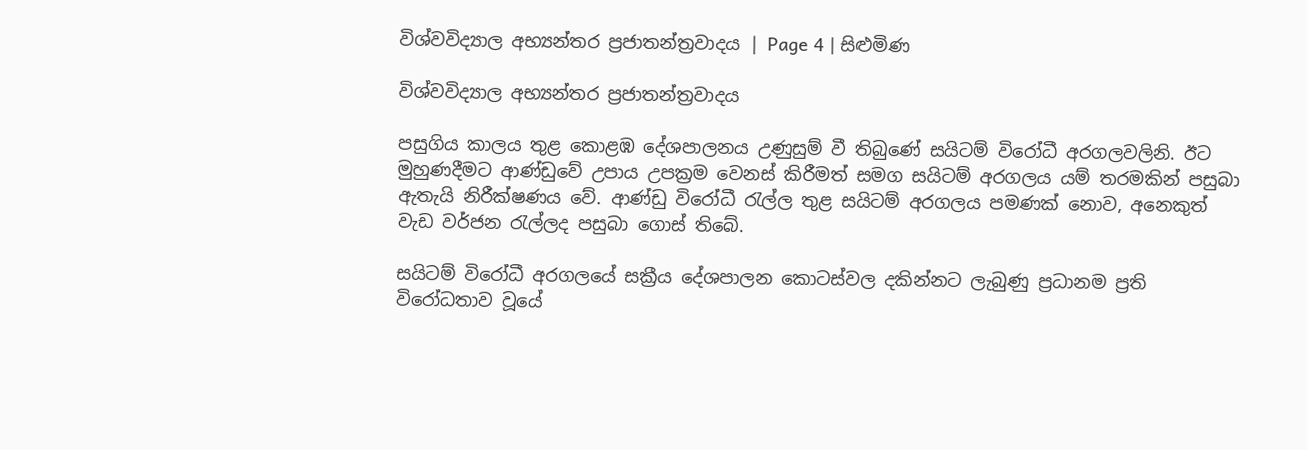විශ්වවිද්‍යාල අභ්‍යන්තර ප්‍රජාතන්ත්‍රවාදය | Page 4 | සිළුමිණ

විශ්වවිද්‍යාල අභ්‍යන්තර ප්‍රජාතන්ත්‍රවාදය

පසුගිය කාලය තුළ කොළඹ දේශපාලනය උණුසුම් වී තිබුණේ සයිටම් විරෝධී අරගලවලිනි. ඊට මුහුණදීමට ආණ්ඩුවේ උපාය උපක්‍රම වෙනස් කිරීමත් සමග සයිටම් අරගලය යම් තරමකින් පසුබා ඇතැයි නිරීක්ෂණය වේ. ආණ්ඩු විරෝධී රැල්ල තුළ සයිටම් අරගලය පමණක් නොව, අනෙකුත් වැඩ වර්ජන රැල්ලද පසුබා ගොස් තිබේ.

සයිටම් විරෝධී අරගලයේ සක්‍රීය දේශපාලන කොටස්වල දකින්නට ලැබුණු ප්‍රධානම ප්‍රති විරෝධතාව වූයේ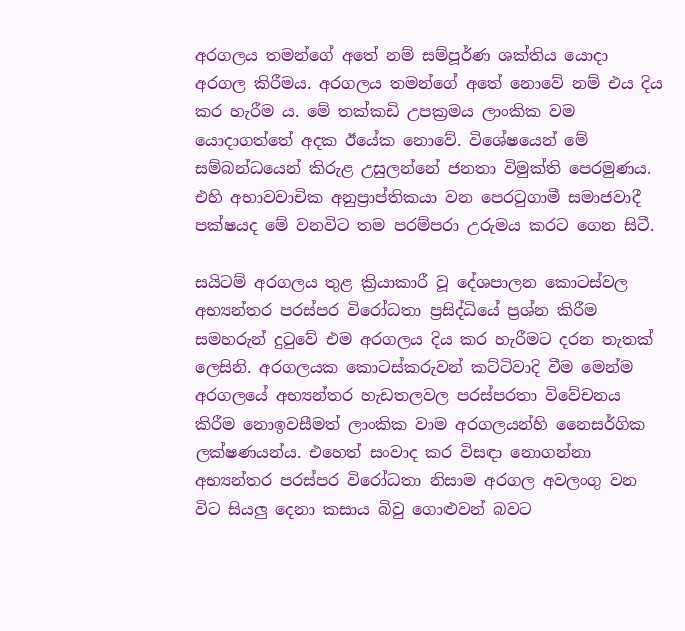අරගලය තමන්ගේ අතේ නම් සම්පූර්ණ ශක්තිය යොදා අරගල කිරීමය. අරගලය තමන්ගේ අතේ නොවේ නම් එය දිය කර හැරීම ය. මේ තක්කඩි උපක්‍රමය ලාංකික වම යොදාගත්තේ අදක ඊයේක නොවේ. විශේෂයෙන් මේ සම්බන්ධයෙන් කිරුළ උසුලන්නේ ජනතා විමුක්ති පෙරමුණය. එහි අභාවවාචික අනුප්‍රාප්තිකයා වන පෙරටුගාමී සමාජවාදී පක්ෂයද මේ වනවිට තම පරම්පරා උරුමය කරට ගෙන සිටී.

සයිටම් අරගලය තුළ ක්‍රියාකාරී වූ දේශපාලන කොටස්වල අභ්‍යන්තර පරස්පර විරෝධතා ප්‍රසිද්ධියේ ප්‍රශ්න කිරීම සමහරුන් දුටුවේ එම අරගලය දිය කර හැරීමට දරන තැතක් ලෙසිනි. අරගලයක කොටස්කරුවන් කට්ටිවාදි වීම මෙන්ම අරගලයේ අභ්‍යන්තර හැඩතලවල පරස්පරතා විවේචනය කිරීම නොඉවසීමත් ලාංකික වාම අරගලයන්හි නෛසර්ගික ලක්ෂණයන්ය. එහෙත් සංවාද කර විසඳා නොගන්නා අභ්‍යන්තර පරස්පර විරෝධතා නිසාම අරගල අවලංගු වන විට සියලු දෙනා කසාය බිවු ගොළුවන් බවට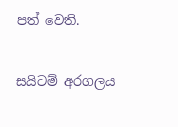පත් වෙති.

සයිටම් අරගලය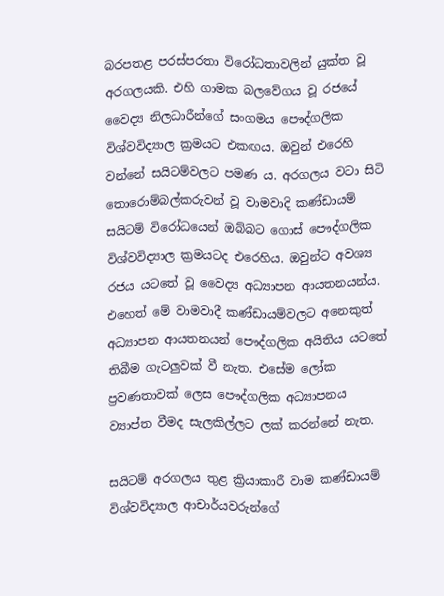බරපතළ පරස්පරතා විරෝධතාවලින් යුක්ත වූ අරගලයකි. එහි ගාමක බලවේගය වූ රජයේ වෛද්‍ය නිලධාරීන්ගේ සංගමය පෞද්ගලික විශ්වවිද්‍යාල ක්‍රමයට එකඟය. ඔවුන් එරෙහි වන්නේ සයිටම්වලට පමණ ය. අරගලය වටා සිටි තොරොම්බල්කරුවන් වූ වාමවාදි කණ්ඩායම් සයිටම් විරෝධයෙන් ඔබ්බට ගොස් පෞද්ගලික විශ්වවිද්‍යාල ක්‍රමයටද එරෙහිය. ඔවුන්ට අවශ්‍ය රජය යටතේ වූ වෛද්‍ය අධ්‍යාපන ආයතනයන්ය. එහෙත් මේ වාමවාදී කණ්ඩායම්වලට අනෙකුත් අධ්‍යාපන ආයතනයන් පෞද්ගලික අයිතිය යටතේ තිබීම ගැටලුවක් වී නැත. එසේම ලෝක ප්‍රවණතාවක් ලෙස පෞද්ගලික අධ්‍යාපනය ව්‍යාප්ත වීමද සැලකිල්ලට ලක් කරන්නේ නැත.

සයිටම් අරගලය තුළ ක්‍රියාකාරී වාම කණ්ඩායම් විශ්වවිද්‍යාල ආචාර්යවරුන්ගේ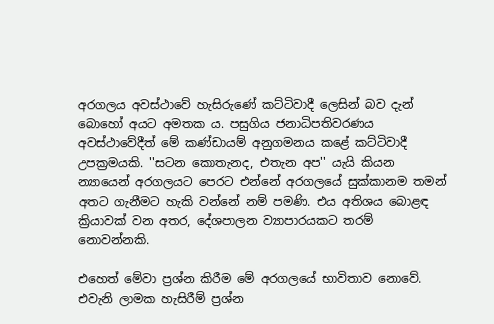අරගලය අවස්ථාවේ හැසිරුණේ කට්ටිවාදී ලෙසින් බව දැන් බොහෝ අයට අමතක ය. පසුගිය ජනාධිපතිවරණය අවස්ථාවේදීත් මේ කණ්ඩායම් අනුගමනය කළේ කට්ටිවාදී උපක්‍රමයකි. ''සටන කොතැනද, එතැන අප'' යැයි කියන න්‍යායෙන් අරගලයට පෙරට එන්නේ අරගලයේ සුක්කානම තමන් අතට ගැනීමට හැකි වන්නේ නම් පමණි. එය අතිශය බොළඳ ක්‍රියාවක් වන අතර, දේශපාලන ව්‍යාපාරයකට තරම් නොවන්නකි.

එහෙත් මේවා ප්‍රශ්න කිරීම මේ අරගලයේ භාවිතාව නොවේ. එවැනි ලාමක හැසිරීම් ප්‍රශ්න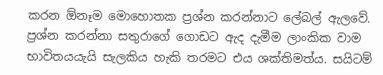කරන ඕනෑම මොහොතක ප්‍රශ්න කරන්නාට ලේබල් ඇලවේ. ප්‍රශ්න කරන්නා සතුරාගේ ගොඩට ඇද දැමීම ලාංකික වාම භාවිතයයැයි සැලකිය හැකි තරමට එය ශක්තිමත්ය. සයිටම්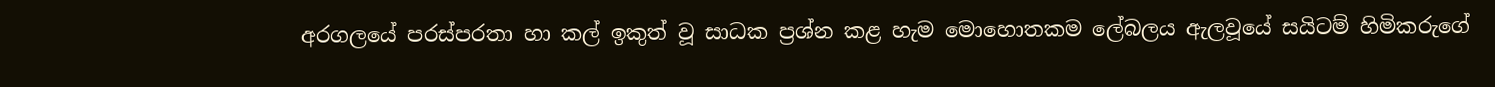අරගලයේ පරස්පරතා හා කල් ඉකුත් වූ සාධක ප්‍රශ්න කළ හැම මොහොතකම ලේබලය ඇලවූයේ සයිටම් හිමිකරුගේ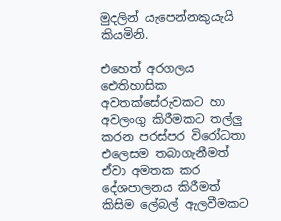මුදලින් යැපෙන්නකුයැයි කියමිනි.

එහෙත් අරගලය ඓතිහාසික අවතක්සේරුවකට හා අවලංගු කිරීමකට තල්ලු කරන පරස්පර විරෝධතා එලෙසම තබාගැනීමත් ඒවා අමතක කර දේශපාලනය කිරීමත් කිසිම ලේබල් ඇලවීමකට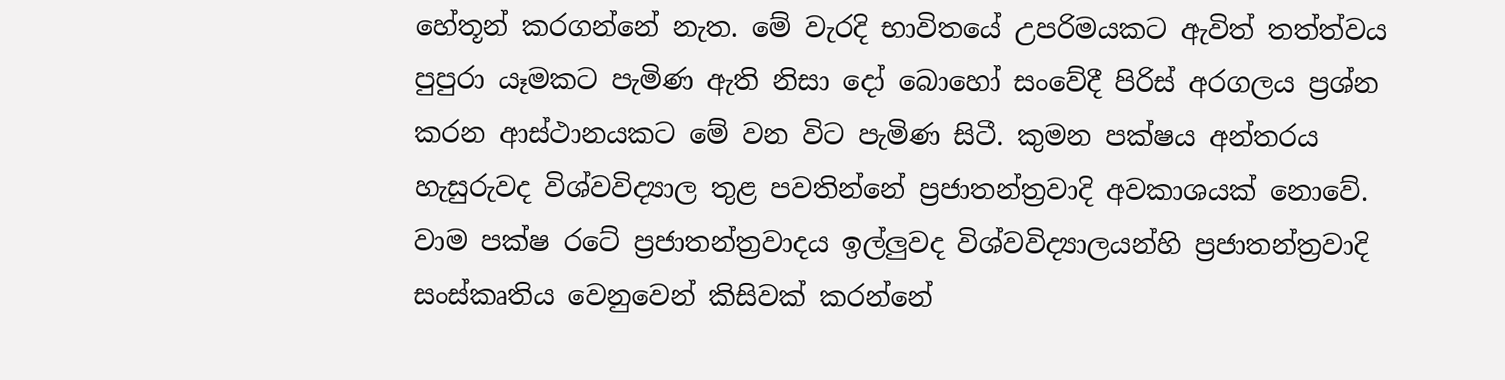හේතූන් කරගන්නේ නැත. මේ වැරදි භාවිතයේ උපරිමයකට ඇවිත් තත්ත්වය පුපුරා යෑමකට පැමිණ ඇති නිසා දෝ බොහෝ සංවේදී පිරිස් අරගලය ප්‍රශ්න කරන ආස්ථානයකට මේ වන විට පැමිණ සිටී. කුමන පක්ෂය අන්තරය හැසුරුවද විශ්වවිද්‍යාල තුළ පවතින්නේ ප්‍රජාතන්ත්‍රවාදි අවකාශයක් නොවේ. වාම පක්ෂ රටේ ප්‍රජාතන්ත්‍රවාදය ඉල්ලුවද විශ්වවිද්‍යාලයන්හි ප්‍රජාතන්ත්‍රවාදි සංස්කෘතිය වෙනුවෙන් කිසිවක් කරන්නේ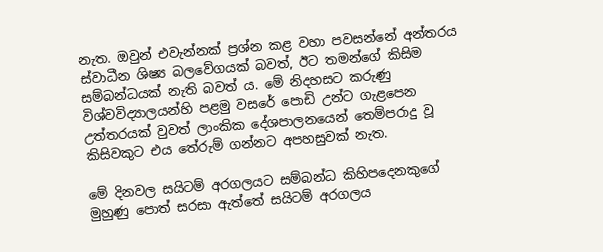නැත. ඔවුන් එවැන්නක් ප්‍රශ්න කළ වහා පවසන්නේ අන්තරය ස්වාධීන ශිෂ්‍ය බලවේගයක් බවත්, ඊට තමන්ගේ කිසිම සම්බන්ධයක් නැති බවත් ය. මේ නිදහසට කරුණු විශ්වවිද්‍යාලයන්හි පළමු වසරේ පොඩි උන්ට ගැළපෙන උත්තරයක් වුවත් ලාංකික දේශපාලනයෙන් තෙම්පරාදු වූ කිසිවකුට එය තේරුම් ගන්නට අපහසුවක් නැත.

මේ දිනවල සයිටම් අරගලයට සම්බන්ධ කිහිපදෙනකුගේ මුහුණු පොත් සරසා ඇත්තේ සයිටම් අරගලය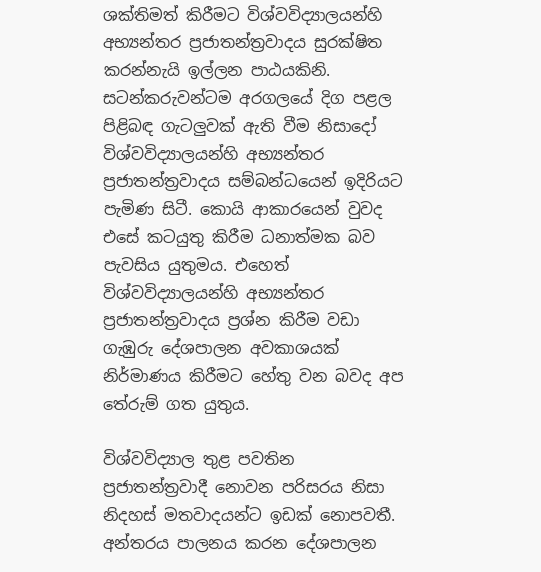ශක්තිමත් කිරීමට විශ්වවිද්‍යාලයන්හි අභ්‍යන්තර ප්‍රජාතන්ත්‍රවාදය සුරක්ෂිත කරන්නැයි ඉල්ලන පාඨයකිනි. සටන්කරුවන්ටම අරගලයේ දිග පළල පිළිබඳ ගැටලුවක් ඇති වීම නිසාදෝ විශ්වවිද්‍යාලයන්හි අභ්‍යන්තර ප්‍රජාතන්ත්‍රවාදය සම්බන්ධයෙන් ඉදිරියට පැමිණ සිටී. කොයි ආකාරයෙන් වුවද එසේ කටයුතු කිරීම ධනාත්මක බව පැවසිය යුතුමය. එහෙත් විශ්වවිද්‍යාලයන්හි අභ්‍යන්තර ප්‍රජාතන්ත්‍රවාදය ප්‍රශ්න කිරීම වඩා ගැඹුරු දේශපාලන අවකාශයක් නිර්මාණය කිරීමට හේතු වන බවද අප තේරුම් ගත යුතුය.

විශ්වවිද්‍යාල තුළ පවතින ප්‍රජාතන්ත්‍රවාදී නොවන පරිසරය නිසා නිදහස් මතවාදයන්ට ඉඩක් නොපවතී. අන්තරය පාලනය කරන දේශපාලන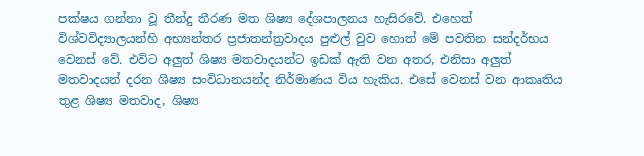පක්ෂය ගන්නා වූ තීන්දු තීරණ මත ශිෂ්‍ය දේශපාලනය හැසිරවේ. එහෙත් විශ්වවිද්‍යාලයන්හි අභ්‍යන්තර ප්‍රජාතන්ත්‍රවාදය පුළුල් වුව හොත් මේ පවතින සන්දර්භය වෙනස් වේ. එවිට අලුත් ශිෂ්‍ය මතවාදයන්ට ඉඩක් ඇති වන අතර, එනිසා අලුත් මතවාදයන් දරන ශිෂ්‍ය සංවිධානයන්ද නිර්මාණය විය හැකිය. එසේ වෙනස් වන ආකෘතිය තුළ ශිෂ්‍ය මතවාද, ශිෂ්‍ය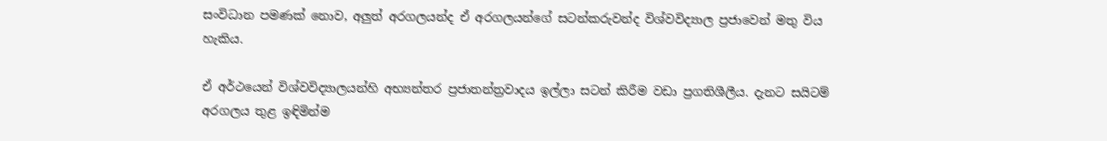සංවිධාන පමණක් නොව, අලුත් අරගලයන්ද ඒ අරගලයන්ගේ සටන්කරුවන්ද විශ්වවිද්‍යාල ප්‍රජාවෙන් මතු විය හැකිය.

ඒ අර්ථයෙන් විශ්වවිද්‍යාලයන්හි අභ්‍යන්තර ප්‍රජාතන්ත්‍රවාදය ඉල්ලා සටන් කිරීම වඩා ප්‍රගතිශීලීය. දැනට සයිටම් අරගලය තුළ ඉඳිමින්ම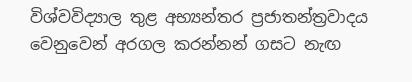විශ්වවිද්‍යාල තුළ අභ්‍යන්තර ප්‍රජාතන්ත්‍රවාදය වෙනුවෙන් අරගල කරන්නන් ගසට නැඟ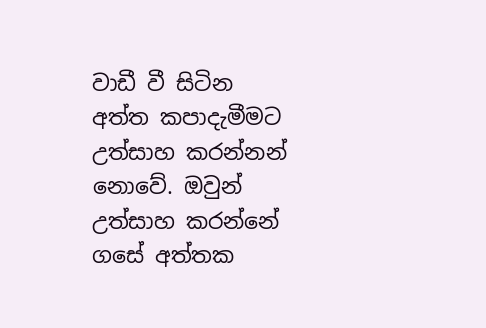වාඩී වී සිටින අත්ත කපාදැමීමට උත්සාහ කරන්නන් නොවේ. ඔවුන් උත්සාහ කරන්නේ ගසේ අත්තක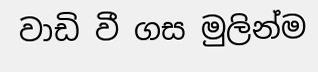වාඩි වී ගස මුලින්ම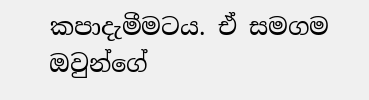කපාදැමීමටය. ඒ සමගම ඔවුන්ගේ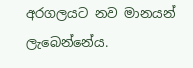අරගලයට නව මානයන් ලැබෙන්නේය.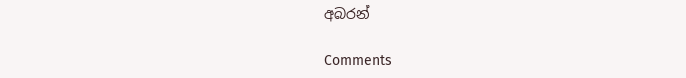අබරන්

Comments